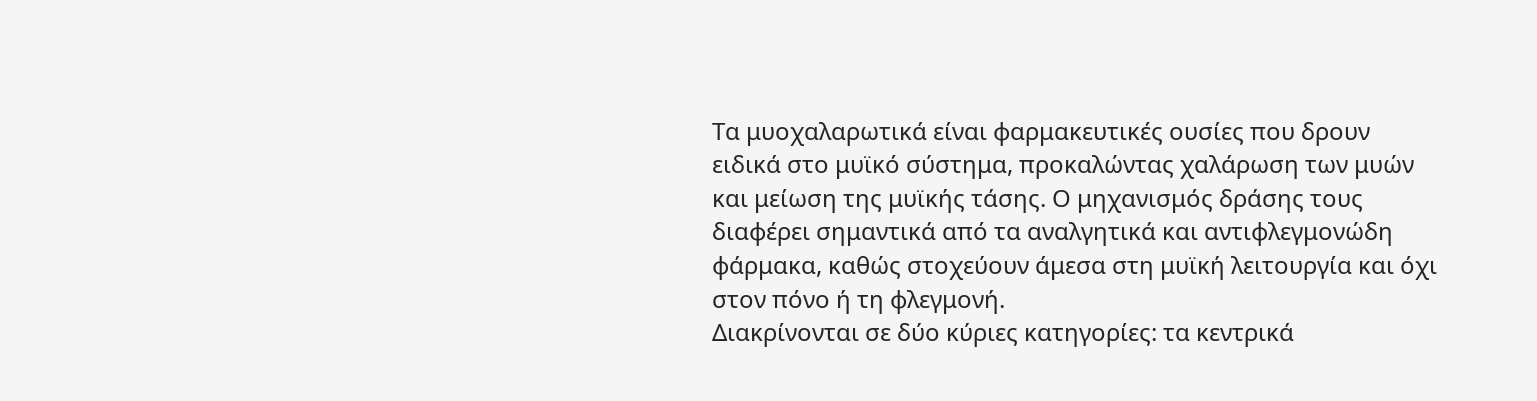Τα μυοχαλαρωτικά είναι φαρμακευτικές ουσίες που δρουν ειδικά στο μυϊκό σύστημα, προκαλώντας χαλάρωση των μυών και μείωση της μυϊκής τάσης. Ο μηχανισμός δράσης τους διαφέρει σημαντικά από τα αναλγητικά και αντιφλεγμονώδη φάρμακα, καθώς στοχεύουν άμεσα στη μυϊκή λειτουργία και όχι στον πόνο ή τη φλεγμονή.
Διακρίνονται σε δύο κύριες κατηγορίες: τα κεντρικά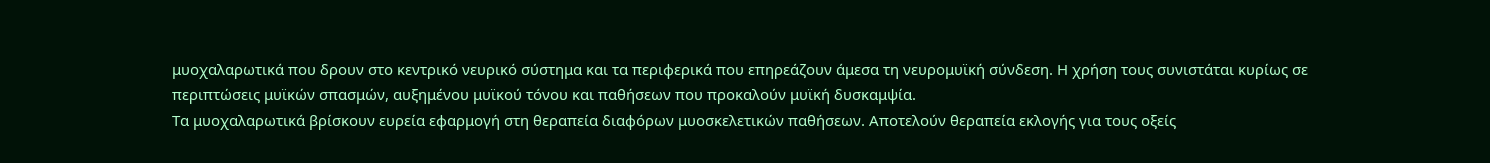μυοχαλαρωτικά που δρουν στο κεντρικό νευρικό σύστημα και τα περιφερικά που επηρεάζουν άμεσα τη νευρομυϊκή σύνδεση. Η χρήση τους συνιστάται κυρίως σε περιπτώσεις μυϊκών σπασμών, αυξημένου μυϊκού τόνου και παθήσεων που προκαλούν μυϊκή δυσκαμψία.
Τα μυοχαλαρωτικά βρίσκουν ευρεία εφαρμογή στη θεραπεία διαφόρων μυοσκελετικών παθήσεων. Αποτελούν θεραπεία εκλογής για τους οξείς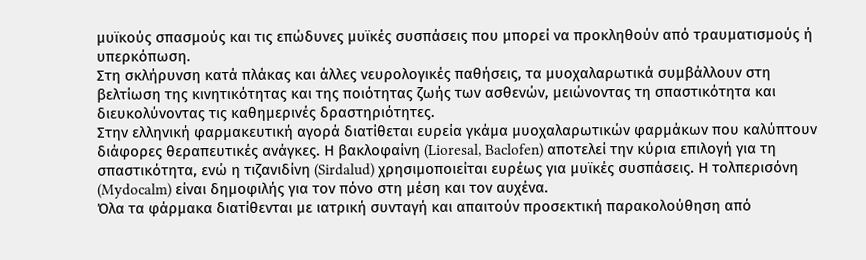μυϊκούς σπασμούς και τις επώδυνες μυϊκές συσπάσεις που μπορεί να προκληθούν από τραυματισμούς ή υπερκόπωση.
Στη σκλήρυνση κατά πλάκας και άλλες νευρολογικές παθήσεις, τα μυοχαλαρωτικά συμβάλλουν στη βελτίωση της κινητικότητας και της ποιότητας ζωής των ασθενών, μειώνοντας τη σπαστικότητα και διευκολύνοντας τις καθημερινές δραστηριότητες.
Στην ελληνική φαρμακευτική αγορά διατίθεται ευρεία γκάμα μυοχαλαρωτικών φαρμάκων που καλύπτουν διάφορες θεραπευτικές ανάγκες. Η βακλοφαίνη (Lioresal, Baclofen) αποτελεί την κύρια επιλογή για τη σπαστικότητα, ενώ η τιζανιδίνη (Sirdalud) χρησιμοποιείται ευρέως για μυϊκές συσπάσεις. Η τολπερισόνη (Mydocalm) είναι δημοφιλής για τον πόνο στη μέση και τον αυχένα.
Όλα τα φάρμακα διατίθενται με ιατρική συνταγή και απαιτούν προσεκτική παρακολούθηση από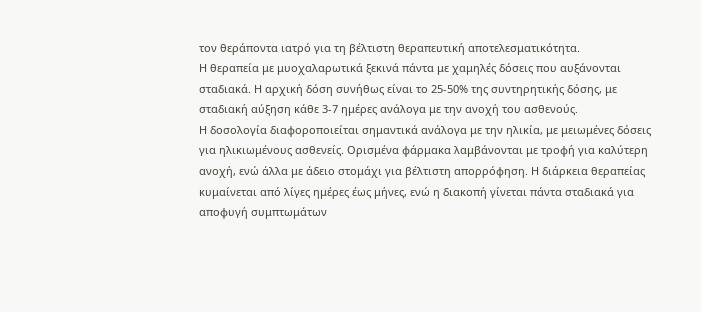τον θεράποντα ιατρό για τη βέλτιστη θεραπευτική αποτελεσματικότητα.
Η θεραπεία με μυοχαλαρωτικά ξεκινά πάντα με χαμηλές δόσεις που αυξάνονται σταδιακά. Η αρχική δόση συνήθως είναι το 25-50% της συντηρητικής δόσης, με σταδιακή αύξηση κάθε 3-7 ημέρες ανάλογα με την ανοχή του ασθενούς.
Η δοσολογία διαφοροποιείται σημαντικά ανάλογα με την ηλικία, με μειωμένες δόσεις για ηλικιωμένους ασθενείς. Ορισμένα φάρμακα λαμβάνονται με τροφή για καλύτερη ανοχή, ενώ άλλα με άδειο στομάχι για βέλτιστη απορρόφηση. Η διάρκεια θεραπείας κυμαίνεται από λίγες ημέρες έως μήνες, ενώ η διακοπή γίνεται πάντα σταδιακά για αποφυγή συμπτωμάτων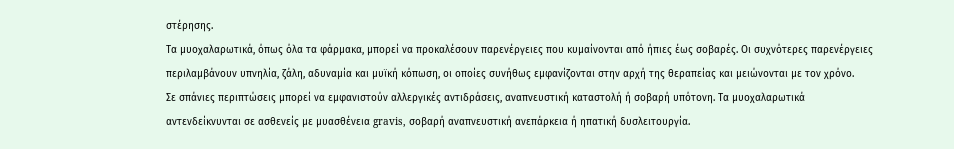στέρησης.
Τα μυοχαλαρωτικά, όπως όλα τα φάρμακα, μπορεί να προκαλέσουν παρενέργειες που κυμαίνονται από ήπιες έως σοβαρές. Οι συχνότερες παρενέργειες περιλαμβάνουν υπνηλία, ζάλη, αδυναμία και μυϊκή κόπωση, οι οποίες συνήθως εμφανίζονται στην αρχή της θεραπείας και μειώνονται με τον χρόνο.
Σε σπάνιες περιπτώσεις μπορεί να εμφανιστούν αλλεργικές αντιδράσεις, αναπνευστική καταστολή ή σοβαρή υπότονη. Τα μυοχαλαρωτικά αντενδείκνυνται σε ασθενείς με μυασθένεια gravis, σοβαρή αναπνευστική ανεπάρκεια ή ηπατική δυσλειτουργία.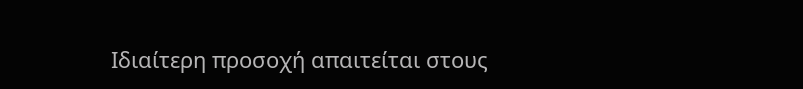Ιδιαίτερη προσοχή απαιτείται στους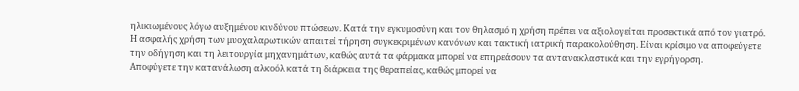ηλικιωμένους λόγω αυξημένου κινδύνου πτώσεων. Κατά την εγκυμοσύνη και τον θηλασμό η χρήση πρέπει να αξιολογείται προσεκτικά από τον γιατρό.
Η ασφαλής χρήση των μυοχαλαρωτικών απαιτεί τήρηση συγκεκριμένων κανόνων και τακτική ιατρική παρακολούθηση. Είναι κρίσιμο να αποφεύγετε την οδήγηση και τη λειτουργία μηχανημάτων, καθώς αυτά τα φάρμακα μπορεί να επηρεάσουν τα αντανακλαστικά και την εγρήγορση.
Αποφύγετε την κατανάλωση αλκοόλ κατά τη διάρκεια της θεραπείας, καθώς μπορεί να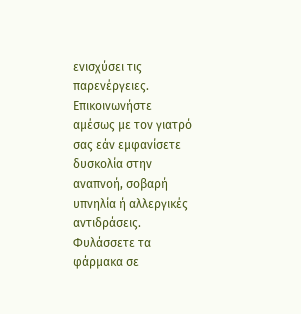ενισχύσει τις παρενέργειες. Επικοινωνήστε αμέσως με τον γιατρό σας εάν εμφανίσετε δυσκολία στην αναπνοή, σοβαρή υπνηλία ή αλλεργικές αντιδράσεις.
Φυλάσσετε τα φάρμακα σε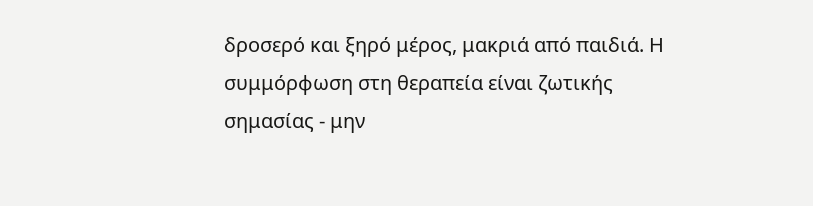δροσερό και ξηρό μέρος, μακριά από παιδιά. Η συμμόρφωση στη θεραπεία είναι ζωτικής σημασίας - μην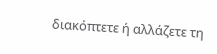διακόπτετε ή αλλάζετε τη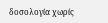δοσολογία χωρίς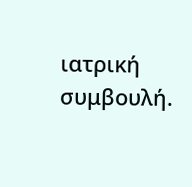ιατρική συμβουλή.